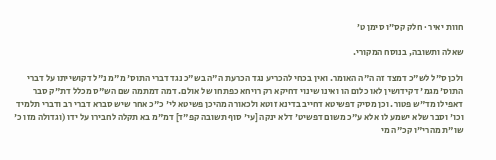חוות יאיר · חלק קס״ו סימן ט׳

שאלה ותשובה, בנוסח המקורי.

ולכן ס"ל לש"כ דמצד זה ה"ה האומר. ואין בכחי להכריע נגד הכרעת ה"ה בש"כ נגד דברי התוס' מ"מ נ"ל דקושייתו על דברי התוס' מגמ' דקידושין לאו כלום הו ואינו שינוי דחיקא רק רויחא כפתחו של אולם. דמה דמתמה שם הש"ס מכלל דת"ק סבר דאפילו מד"ש פטור. וכן מסיק דפשיטא דחייב בדינא זוטא ולכאורה מהיכן פשיטא לי' כ"כ אחר שיש סברא דברי רב ודברי תלמיד וכו' וסבר שלא ישמע לו אלא ע"כ משום דפשיט' דלא ינקה [עי' סוף תשובה קפ"ד] דמ"מ בא תקלה לחבירו על ידו (וגדולה מזו כ' שו"ת מהרי"ו קכ"ה מי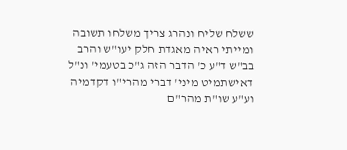ששלח שליח ונהרג צריך משלחו תשובה ומייתי ראיה מאגדת חלק יעו"ש והרב בב"ש ד"ע כ' הדבר הזה ג"כ בטעמי' ונ"ל דאישתמיט מיני' דברי מהרי"ו דקדמיה וע"ע שו"ת מהר"ם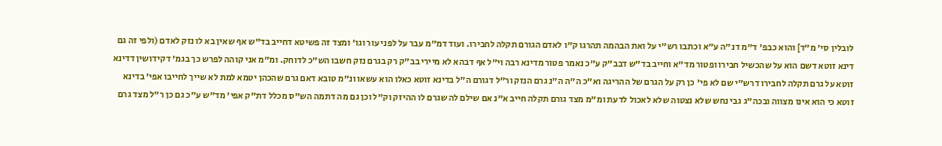לובלין סי' מ"ד] והוא כבפ' ד"מ דנ"ה ע"א וכתבו רש"י על ואת הבהמה תהרגו ק"ו לאדם הגורם תקלה לחבירו. ועוד דמ"מ עבר על לפני עור וגו' ומצד זה פשיטא דחייב בד"ש אף שאין בא לו נזק לאדם (ולפי זה גם דינא זוטא דשם הוא על שהכשיל חבירו ופטור מד"א וחייב בד"ש דבב"ק ע"כ נאמר פטור מדינא רבה וי"ל אף דבהא לא מיירי בב"ק רק בגרם נזק חשבו הש"כ לדוחק. ומ"מ אני קוהה לפרש כך בגמ' דקידושין דדינא זוטא על גרם תקלה לחבירו דרש"י שם לא פי' כן רק על הגרם של ההריגה וא"כ ה"ה ה"נ גרם הנזק ור"ל דגורם ה"ל בדינא זוטא כאלו הוא עשאו ונ"מ טובא דאם גרם שהכהן יטמא למת לא שייך לחייבו אפי' בדינא זוטא כי הוא אינו מצווה ובכה"ג גבי נחש שלא נצטוה שלא לאכול לדעת ומ"מ מצד גורם תקלה חייב א"נ אם שילם לה שגרם לו ההיזק וק"ל וכן גם מה דתמה הש"ס מכלל דת"ק אפי' מד"ש ע"כ גם כן ר"ל מצד גרם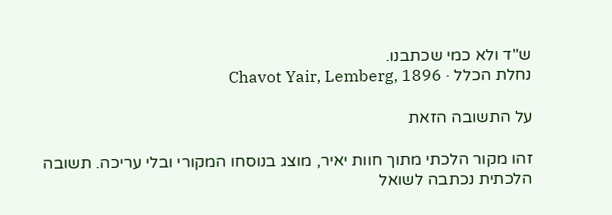ש"ד ולא כמי שכתבנו.
נחלת הכלל · Chavot Yair, Lemberg, 1896

על התשובה הזאת

זהו מקור הלכתי מתוך חוות יאיר, מוצג בנוסחו המקורי ובלי עריכה. תשובה הלכתית נכתבה לשואל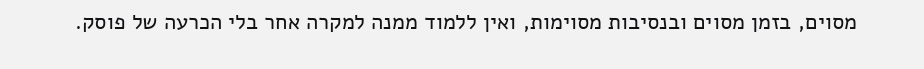מסוים, בזמן מסוים ובנסיבות מסוימות, ואין ללמוד ממנה למקרה אחר בלי הכרעה של פוסק.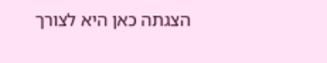הצגתה כאן היא לצורך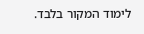לימוד המקור בלבד.